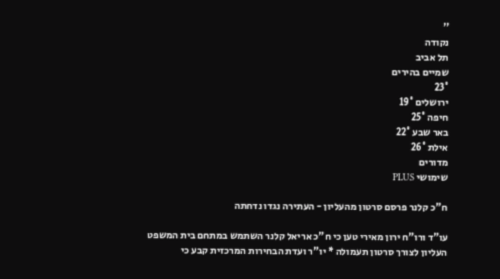''
נקודה
תל אביב
שמיים בהירים
23°
ירושלים 19°
חיפה 25°
באר שבע 22°
אילת 26°
מדורים
שימושי PLUS

ח"כ קלנר פרסם סרטון מהעליון - העתירה נגדו נדחתה

עו"ד ורו"ח ירון מאירי טען כי ח"כ אריאל קלנר השתמש במתחם בית המשפט העליון לצורך סרטון תעמולה * יו"ר ועדת הבחירות המרכזית קבע כי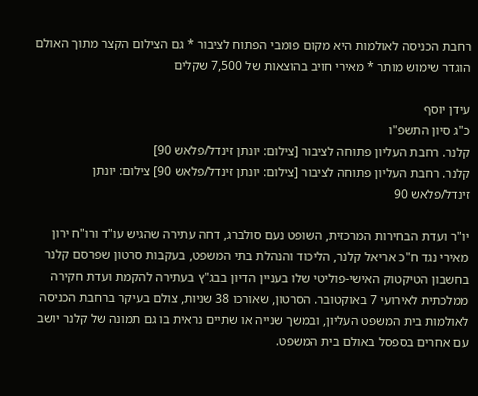רחבת הכניסה לאולמות היא מקום פומבי הפתוח לציבור * גם הצילום הקצר מתוך האולם הוגדר שימוש מותר * מאירי חויב בהוצאות של 7,500 שקלים

עידן יוסף
כ"ג סיון התשפ"ו
קלנר. רחבת העליון פתוחה לציבור [צילום: יונתן זינדל/פלאש 90]
קלנר. רחבת העליון פתוחה לציבור [צילום: יונתן זינדל/פלאש 90] צילום: יונתן זינדל/פלאש 90

יו"ר ועדת הבחירות המרכזית, השופט נעם סולברג, דחה עתירה שהגיש עו"ד ורו"ח ירון מאירי נגד ח"כ אריאל קלנר, הליכוד והנהלת בתי המשפט, בעקבות סרטון שפרסם קלנר בחשבון הטיקטוק האישי-פוליטי שלו בעניין הדיון בבג"ץ בעתירה להקמת ועדת חקירה ממלכתית לאירועי 7 באוקטובר. הסרטון, שאורכו 38 שניות, צולם בעיקר ברחבת הכניסה לאולמות בית המשפט העליון, ובמשך שנייה או שתיים נראית בו גם תמונה של קלנר יושב עם אחרים בספסל באולם בית המשפט.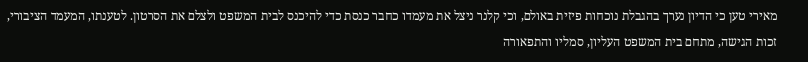מאירי טען כי הדיון נערך בהגבלת נוכחות פיזית באולם, וכי קלנר ניצל את מעמדו כחבר כנסת כדי להיכנס לבית המשפט ולצלם את הסרטון. לטענתו, המעמד הציבורי, זכות הגישה, מתחם בית המשפט העליון, סמליו והתפאורה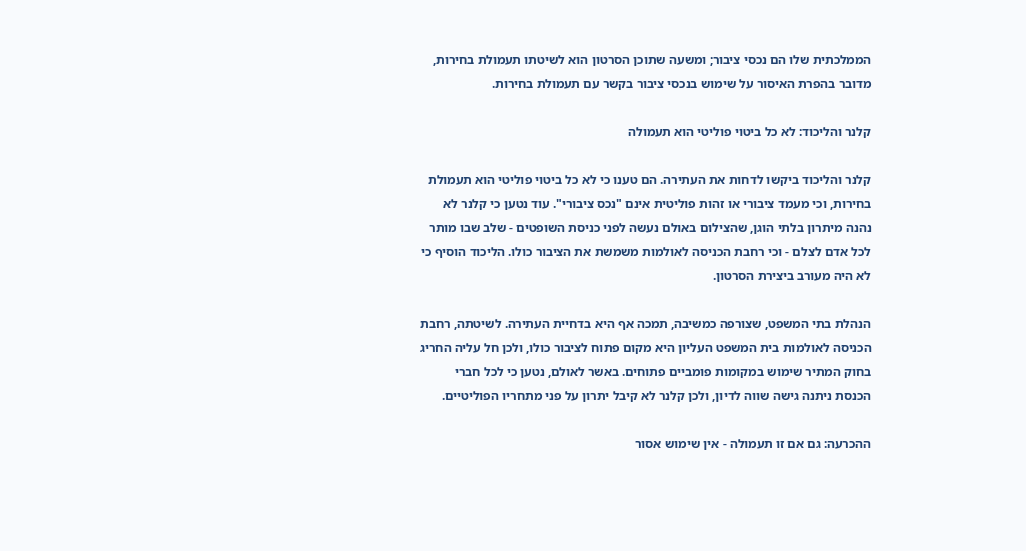הממלכתית שלו הם נכסי ציבור; ומשעה שתוכן הסרטון הוא לשיטתו תעמולת בחירות, מדובר בהפרת האיסור על שימוש בנכסי ציבור בקשר עם תעמולת בחירות.

קלנר והליכוד: לא כל ביטוי פוליטי הוא תעמולה

קלנר והליכוד ביקשו לדחות את העתירה. הם טענו כי לא כל ביטוי פוליטי הוא תעמולת בחירות, וכי מעמד ציבורי או זהות פוליטית אינם "נכס ציבורי". עוד נטען כי קלנר לא נהנה מיתרון בלתי הוגן, שהצילום באולם נעשה לפני כניסת השופטים - שלב שבו מותר לכל אדם לצלם - וכי רחבת הכניסה לאולמות משמשת את הציבור כולו. הליכוד הוסיף כי לא היה מעורב ביצירת הסרטון.

הנהלת בתי המשפט, שצורפה כמשיבה, תמכה אף היא בדחיית העתירה. לשיטתה, רחבת הכניסה לאולמות בית המשפט העליון היא מקום פתוח לציבור כולו, ולכן חל עליה החריג בחוק המתיר שימוש במקומות פומביים פתוחים. באשר לאולם, נטען כי לכל חברי הכנסת ניתנה גישה שווה לדיון, ולכן קלנר לא קיבל יתרון על פני מתחריו הפוליטיים.

ההכרעה: גם אם זו תעמולה - אין שימוש אסור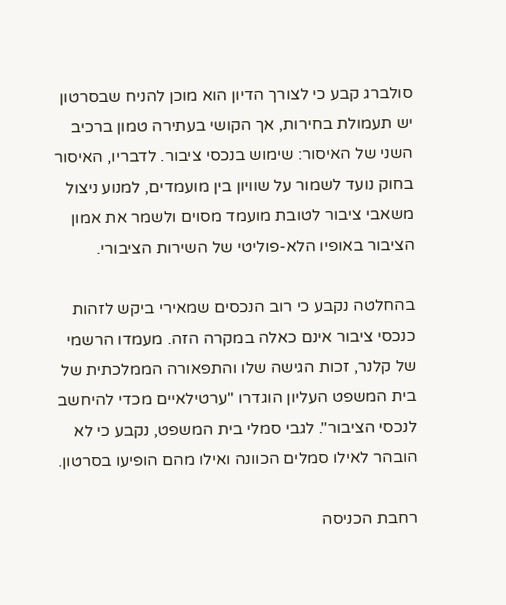סולברג קבע כי לצורך הדיון הוא מוכן להניח שבסרטון יש תעמולת בחירות, אך הקושי בעתירה טמון ברכיב השני של האיסור: שימוש בנכסי ציבור. לדבריו, האיסור בחוק נועד לשמור על שוויון בין מועמדים, למנוע ניצול משאבי ציבור לטובת מועמד מסוים ולשמר את אמון הציבור באופיו הלא-פוליטי של השירות הציבורי.

בהחלטה נקבע כי רוב הנכסים שמאירי ביקש לזהות כנכסי ציבור אינם כאלה במקרה הזה. מעמדו הרשמי של קלנר, זכות הגישה שלו והתפאורה הממלכתית של בית המשפט העליון הוגדרו "ערטילאיים מכדי להיחשב לנכסי הציבור". לגבי סמלי בית המשפט, נקבע כי לא הובהר לאילו סמלים הכוונה ואילו מהם הופיעו בסרטון.

רחבת הכניסה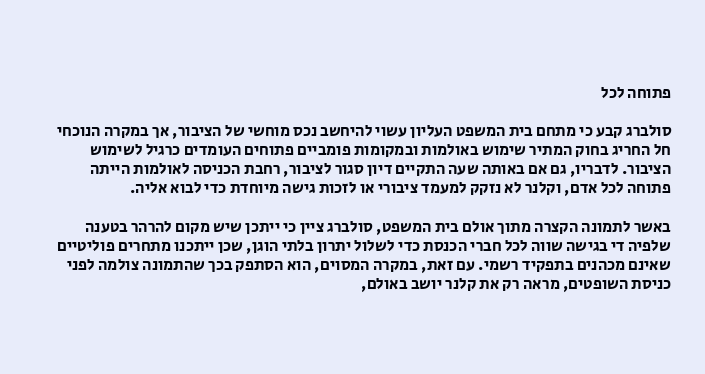פתוחה לכל

סולברג קבע כי מתחם בית המשפט העליון עשוי להיחשב נכס מוחשי של הציבור, אך במקרה הנוכחי חל החריג בחוק המתיר שימוש באולמות ובמקומות פומביים פתוחים העומדים כרגיל לשימוש הציבור. לדבריו, גם אם באותה שעה התקיים דיון סגור לציבור, רחבת הכניסה לאולמות הייתה פתוחה לכל אדם, וקלנר לא נזקק למעמד ציבורי או לזכות גישה מיוחדת כדי לבוא אליה.

באשר לתמונה הקצרה מתוך אולם בית המשפט, סולברג ציין כי ייתכן שיש מקום להרהר בטענה שלפיה די בגישה שווה לכל חברי הכנסת כדי לשלול יתרון בלתי הוגן, שכן ייתכנו מתחרים פוליטיים שאינם מכהנים בתפקיד רשמי. עם זאת, במקרה המסוים, הוא הסתפק בכך שהתמונה צולמה לפני כניסת השופטים, מראה רק את קלנר יושב באולם,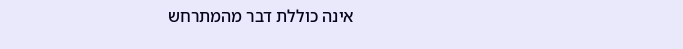אינה כוללת דבר מהמתרחש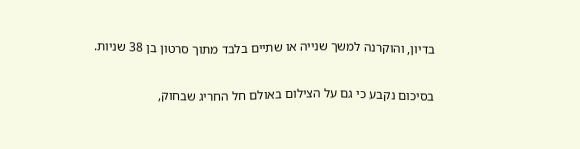בדיון, והוקרנה למשך שנייה או שתיים בלבד מתוך סרטון בן 38 שניות.

בסיכום נקבע כי גם על הצילום באולם חל החריג שבחוק,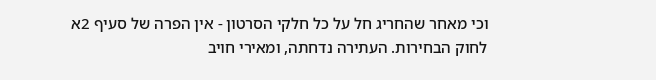וכי מאחר שהחריג חל על כל חלקי הסרטון - אין הפרה של סעיף 2א לחוק הבחירות. העתירה נדחתה, ומאירי חויב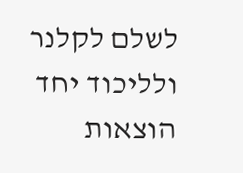לשלם לקלנר ולליכוד יחד הוצאות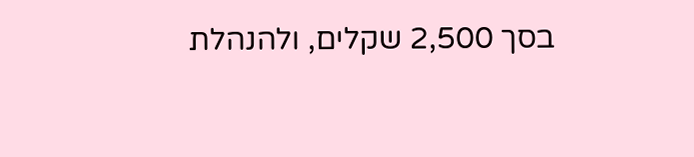בסך 2,500 שקלים, ולהנהלת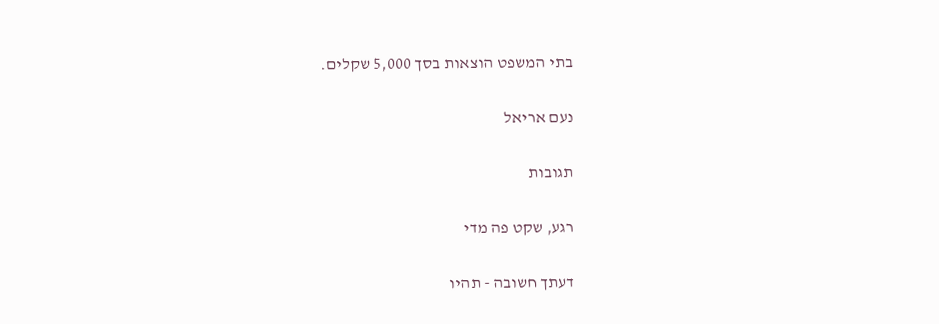בתי המשפט הוצאות בסך 5,000 שקלים.

נעם אריאל

תגובות

רגע, שקט פה מדי

דעתך חשובה - תהיו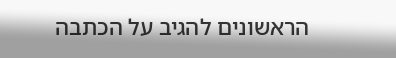הראשונים להגיב על הכתבה